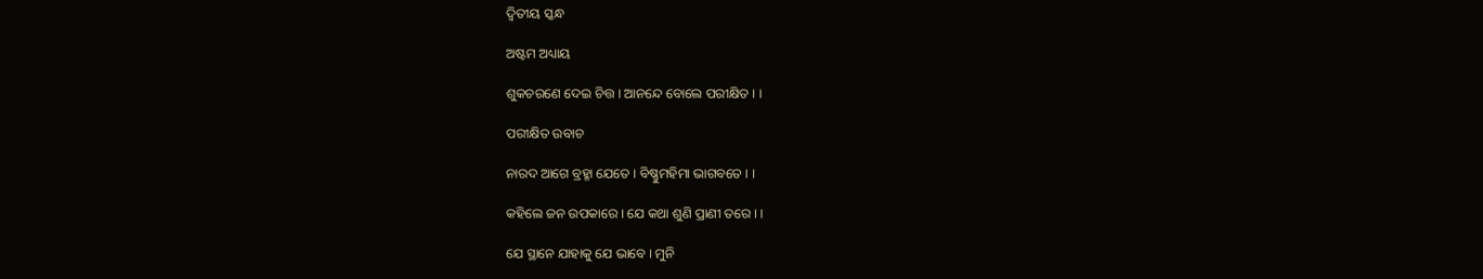ଦ୍ଵିତୀୟ ସ୍କନ୍ଧ

ଅଷ୍ଟମ ଅଧ୍ୟାୟ

ଶୁକଚରଣେ ଦେଇ ଚିତ୍ତ । ଆନନ୍ଦେ ବୋଲେ ପରୀକ୍ଷିତ । ।

ପରୀକ୍ଷିତ ଉବାଚ

ନାରଦ ଆଗେ ବ୍ରହ୍ମା ଯେତେ । ବିଷ୍ଣୁମହିମା ଭାଗବତେ । ।

କହିଲେ ଜନ ଉପକାରେ । ଯେ କଥା ଶୁଣି ପ୍ରାଣୀ ତରେ । ।

ଯେ ସ୍ଥାନେ ଯାହାକୁ ଯେ ଭାବେ । ମୁନି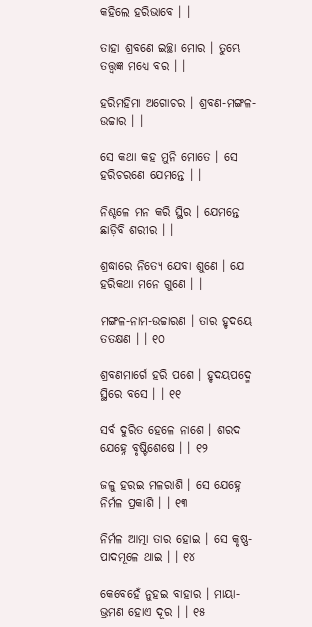କହିଲେ ହରିଭାବେ । ।

ତାହା ଶ୍ରବଣେ ଇଚ୍ଛା ମୋର । ତୁମ୍ଭେ ତତ୍ତ୍ଵଜ୍ଞ ମଧ୍ୟେ ବର । ।

ହରିମହିମା ଅଗୋଚର । ଶ୍ରବଣ-ମଙ୍ଗଳ-ଉଚ୍ଚାର । ।

ସେ କଥା କହ ମୁନି ମୋତେ । ସେ ହରିଚରଣେ ଯେମନ୍ତେ । ।

ନିଶ୍ଚଳେ ମନ କରି ସ୍ଥିର । ଯେମନ୍ତେ ଛାଡ଼ିବି ଶରୀର । ।

ଶ୍ରଦ୍ଧାରେ ନିତ୍ୟେ ଯେବା ଶୁଣେ । ଯେ ହରିକଥା ମନେ ଗୁଣେ । ।

ମଙ୍ଗଳ-ନାମ-ଉଚ୍ଚାରଣ । ତାର ହୃଦୟେ ତତକ୍ଷଣ । । ୧୦

ଶ୍ରବଣମାର୍ଗେ ହରି ପଶେ । ହୃଦୟପଦ୍ମେ ସ୍ଥିରେ ବସେ । । ୧୧

ସର୍ବ ଦୁରିତ ହେଳେ ନାଶେ । ଶରଦ ଯେହ୍ନେ ବୃଷ୍ଟିଶେଷେ । । ୧୨

ଜଳୁ ହରଇ ମଳରାଶି । ସେ ଯେହ୍ନେ ନିର୍ମଳ ପ୍ରକାଶି । । ୧୩

ନିର୍ମଳ ଆତ୍ମା ତାର ହୋଇ । ସେ କୃଷ୍ଣ-ପାଦମୂଳେ ଥାଇ । । ୧୪

କେବେହେଁ ନୁହଇ ବାହାର । ମାୟା-ଭ୍ରମଣ ହୋଏ ଦୂର । । ୧୫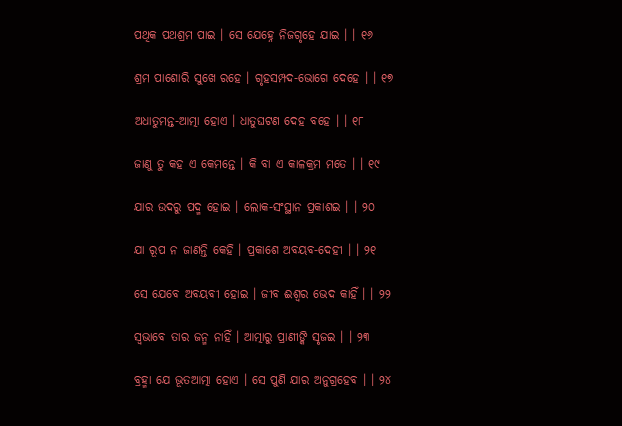ପଥିକ ପଥଶ୍ରମ ପାଇ । ସେ ଯେହ୍ନେ ନିଜଗୃହେ ଯାଇ । । ୧୬

ଶ୍ରମ ପାଶୋରି ସୁଖେ ରହେ । ଗୃହସମ୍ପଦ-ଭୋଗେ ଦେହେ । । ୧୭

ଅଧାତୁମନ୍ତ-ଆତ୍ମା ହୋଏ । ଧାତୁଘଟଣ ଦେହ ବହେ । । ୧୮

ଜାଣୁ ତୁ କହ ଏ କେମନ୍ତେ । କି ବା ଏ କାଳକ୍ରମ ମତେ । । ୧୯

ଯାର ଉଦରୁ ପଦ୍ମ ହୋଇ । ଲୋକ-ସଂସ୍ଥାନ ପ୍ରକାଶଇ । । ୨୦

ଯା ରୂପ ନ ଜାଣନ୍ତି କେହି । ପ୍ରକାଶେ ଅବୟବ-ଦେହୀ । । ୨୧

ସେ ଯେବେ ଅବୟବୀ ହୋଇ । ଜୀବ ଈଶ୍ୱର ଭେଦ କାହିଁ । । ୨୨

ସ୍ୱଭାବେ ତାର ଜନ୍ମ ନାହିଁ । ଆତ୍ମାରୁ ପ୍ରାଣୀଙ୍କି ସୃଜଇ । । ୨୩

ବ୍ରହ୍ମା ଯେ ଭୂତଆତ୍ମା ହୋଏ । ସେ ପୁଣି ଯାର ଅନୁଗ୍ରହେବ । । ୨୪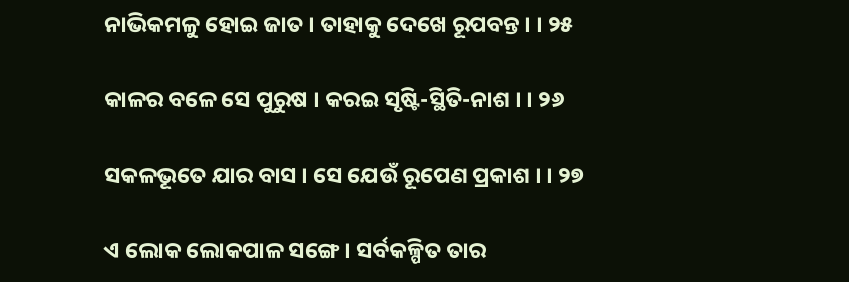ନାଭିକମଳୁ ହୋଇ ଜାତ । ତାହାକୁ ଦେଖେ ରୂପବନ୍ତ । । ୨୫

କାଳର ବଳେ ସେ ପୁରୁଷ । କରଇ ସୃଷ୍ଟି-ସ୍ଥିତି-ନାଶ । । ୨୬

ସକଳଭୂତେ ଯାର ବାସ । ସେ ଯେଉଁ ରୂପେଣ ପ୍ରକାଶ । । ୨୭

ଏ ଲୋକ ଲୋକପାଳ ସଙ୍ଗେ । ସର୍ବକଳ୍ପିତ ତାର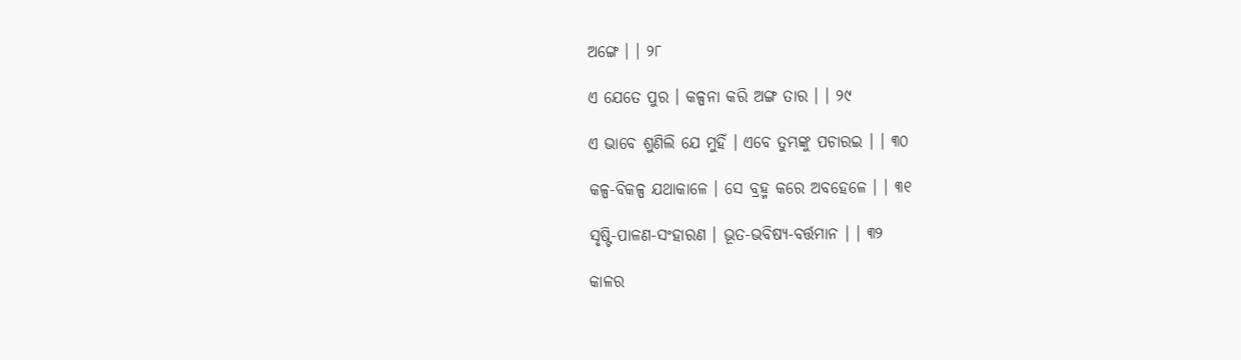ଅଙ୍ଗେ । । ୨୮

ଏ ଯେତେ ପୁର । କଳ୍ପନା କରି ଅଙ୍ଗ ତାର । । ୨୯

ଏ ଭାବେ ଶୁଣିଲି ଯେ ମୁହିଁ । ଏବେ ତୁମ୍ଭଙ୍କୁ ପଚାରଇ । । ୩୦

କଳ୍ପ-ବିକଳ୍ପ ଯଥାକାଳେ । ସେ ବ୍ରହ୍ମ କରେ ଅବହେଳେ । । ୩୧

ସୃଷ୍ଟି-ପାଳଣ-ସଂହାରଣ । ଭୂତ-ଭବିଷ୍ୟ-ବର୍ତ୍ତମାନ । । ୩୨

କାଳର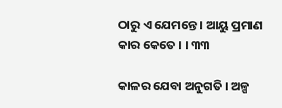ଠାରୁ ଏ ଯେମନ୍ତେ । ଆୟୁ ପ୍ରମାଣ କାର କେତେ । । ୩୩

କାଳର ଯେବା ଅନୁଗତି । ଅଳ୍ପ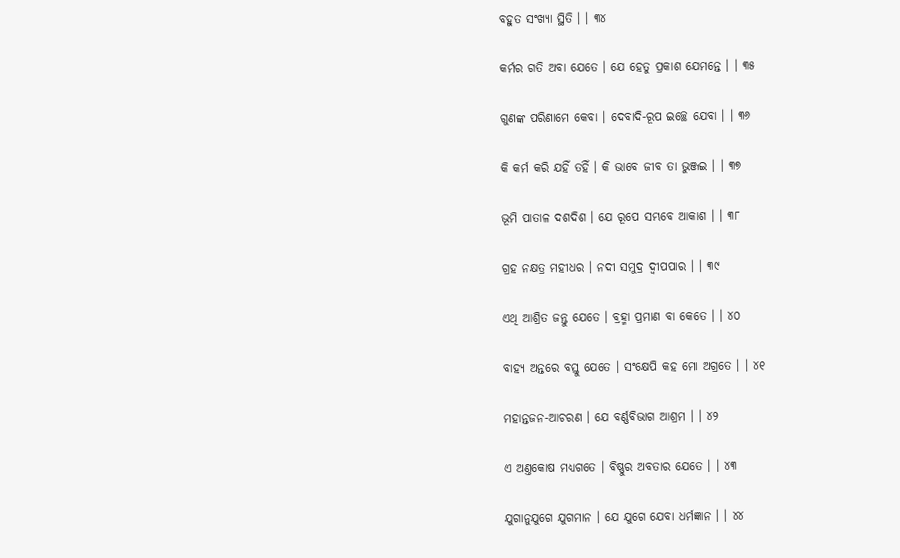ବହୁତ ସଂଖ୍ୟା ସ୍ଥିତି । । ୩୪

କର୍ମର ଗତି ଅବା ଯେତେ । ଯେ ହେତୁ ପ୍ରକାଶ ଯେମନ୍ତେ । । ୩୫

ଗୁଣଙ୍କ ପରିଣାମେ କେବା । ଦେବାଦି-ରୂପ ଇଚ୍ଛେ ଯେବା । । ୩୬

କି କର୍ମ କରି ଯହିଁ ତହିଁ । କି ଭାବେ ଜୀବ ତା ଭୁଞ୍ଜଇ । । ୩୭

ଭୂମି ପାତାଳ ଦଶଦିଶ । ଯେ ରୂପେ ସମ୍ଭବେ ଆକାଶ । । ୩୮

ଗ୍ରହ ନକ୍ଷତ୍ର ମହୀଧର । ନଦୀ ସମୁଦ୍ର ଦ୍ୱୀପପାର । । ୩୯

ଏଥି ଆଶ୍ରିତ ଜନ୍ତୁ ଯେତେ । ବ୍ରହ୍ମା ପ୍ରମାଣ ବା କେତେ । । ୪୦

ବାହ୍ୟ ଅନ୍ତରେ ବସ୍ତୁ ଯେତେ । ସଂକ୍ଷେପି କହ ମୋ ଅଗ୍ରତେ । । ୪୧

ମହାନ୍ତଜନ-ଆଚରଣ । ଯେ ବର୍ଣ୍ଣବିଭାଗ ଆଶ୍ରମ । । ୪୨

ଏ ଅଣ୍ତକୋଷ ମଧ୍ୟଗତେ । ବିଷ୍ଣୁର ଅବତାର ଯେତେ । । ୪୩

ଯୁଗାନୁଯୁଗେ ଯୁଗମାନ । ଯେ ଯୁଗେ ଯେବା ଧର୍ମଜ୍ଞାନ । । ୪୪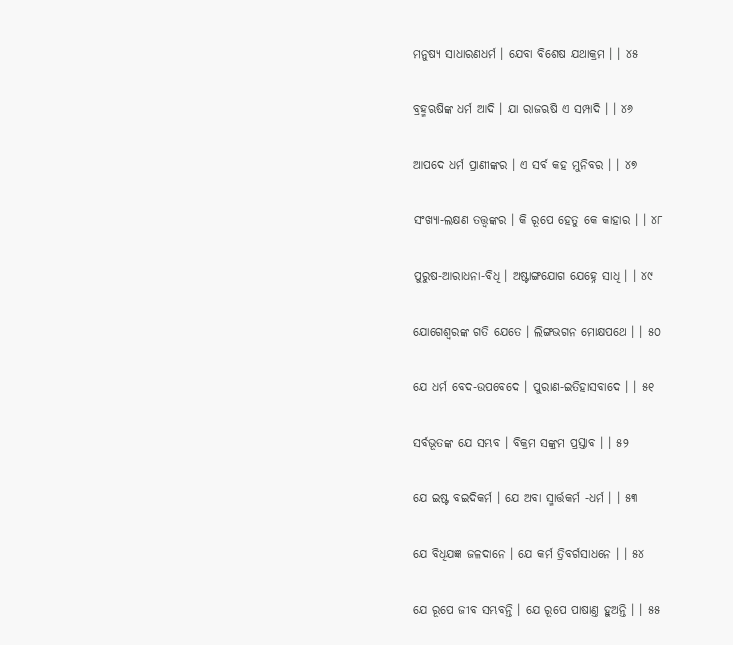ମନୁଷ୍ୟ ସାଧାରଣଧର୍ମ । ଯେବା ବିଶେଷ ଯଥାକ୍ରମ । । ୪୫

ବ୍ରହ୍ମଋଷିଙ୍କ ଧର୍ମ ଆଦି । ଯା ରାଜଋଷି ଏ ସମ୍ପାଦି । । ୪୬

ଆପଦେ ଧର୍ମ ପ୍ରାଣୀଙ୍କର । ଏ ସର୍ବ କହ ମୁନିବର । । ୪୭

ସଂଖ୍ୟା-ଲକ୍ଷଣ ତତ୍ତ୍ଵଙ୍କର । କି ରୂପେ ହେତୁ କେ କାହାର । । ୪୮

ପୁରୁଷ-ଆରାଧନା-ବିଧି । ଅଷ୍ଟାଙ୍ଗଯୋଗ ଯେହ୍ନେ ସାଧି । । ୪୯

ଯୋଗେଶ୍ୱରଙ୍କ ଗତି ଯେତେ । ଲିଙ୍ଗଭଗନ ମୋକ୍ଷପଥେ । । ୫୦

ଯେ ଧର୍ମ ବେଦ-ଉପବେଦେ । ପୁରାଣ-ଇତିହାସବାଦେ । । ୫୧

ସର୍ବଭୂତଙ୍କ ଯେ ସମ୍ଭବ । ବିକ୍ରମ ସଙ୍କ୍ରମ ପ୍ରସ୍ତାବ । । ୫୨

ଯେ ଇଷ୍ଟ ବଇଦିକର୍ମ । ଯେ ଅବା ସ୍ମାର୍ତ୍ତକର୍ମ -ଧର୍ମ । । ୫୩

ଯେ ବିଧିଯଜ୍ଞ ଜଳଦାନେ । ଯେ କର୍ମ ତ୍ରିବର୍ଗସାଧନେ । । ୫୪

ଯେ ରୂପେ ଜୀବ ସମ୍ଭବନ୍ତି । ଯେ ରୂପେ ପାଷାଣ୍ତ ହୁଅନ୍ତି । । ୫୫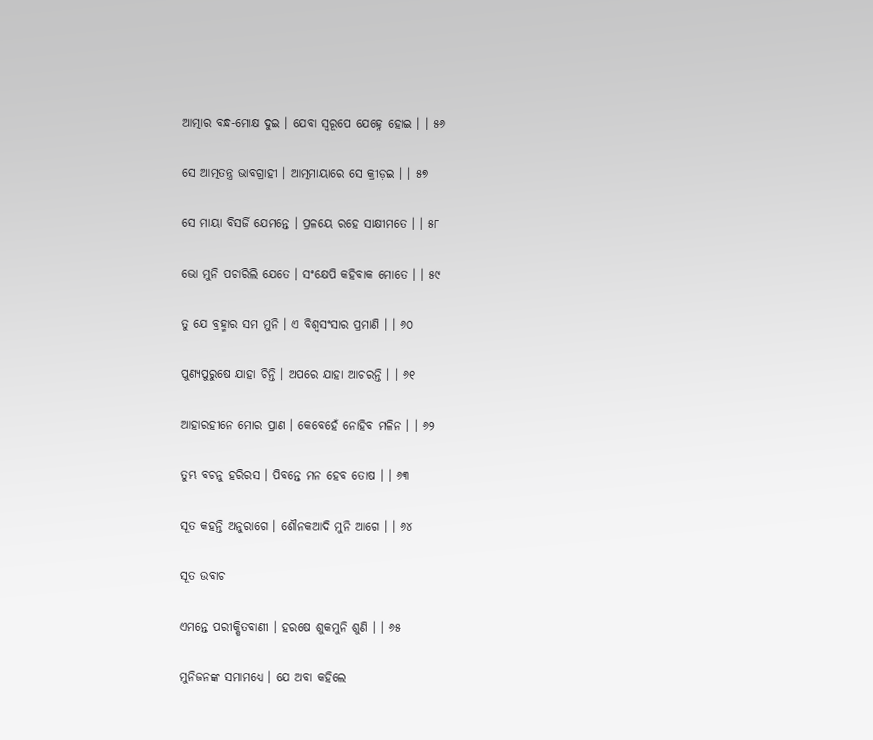ଆତ୍ମାର ବନ୍ଧ-ମୋକ୍ଷ ଦୁଇ । ଯେବା ସ୍ୱରୂପେ ଯେହ୍ନେ ହୋଇ । । ୫୬

ସେ ଆତ୍ମତନ୍ତ୍ର ଭାବଗ୍ରାହୀ । ଆତ୍ମମାୟାରେ ସେ କ୍ରୀଡ଼ଇ । । ୫୭

ସେ ମାୟା ବିସର୍ଜି ଯେମନ୍ତେ । ପ୍ରଳୟେ ରହେ ସାକ୍ଷୀମତେ । । ୫୮

ଭୋ ମୁନି ପଚାରିଲି ଯେତେ । ସଂକ୍ଷେପି କହିବାକ ମୋତେ । । ୫୯

ତୁ ଯେ ବ୍ରହ୍ମାର ସମ ମୁନି । ଏ ବିଶ୍ୱସଂସାର ପ୍ରମାଣି । । ୬୦

ପୁଣ୍ୟପୁରୁଷେ ଯାହା ଚିନ୍ତି । ଅପରେ ଯାହା ଆଚରନ୍ତି । । ୬୧

ଆହାରହୀନେ ମୋର ପ୍ରାଣ । କେବେହେଁ ନୋହିବ ମଳିନ । । ୬୨

ତୁମ୍ଭ ବଚନୁ ହରିରସ । ପିବନ୍ତେ ମନ ହେବ ତୋଷ । । ୬୩

ସୂତ କହନ୍ତି ଅନୁରାଗେ । ଶୌନକଆଦି ମୁନି ଆଗେ । । ୬୪

ସୂତ ଉବାଚ

ଏମନ୍ତେ ପରୀକ୍ଷିତବାଣୀ । ହରଷେ ଶୁକମୁନି ଶୁଣି । । ୬୫

ମୁନିଜନଙ୍କ ସମାମଧ୍ୟେ । ଯେ ଅବା କହିଲେ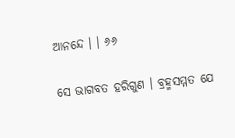ଆନନ୍ଦେ । । ୬୬

ସେ ଭାଗବତ ହରିଗୁଣ । ବ୍ରହ୍ମସମ୍ମତ ଯେ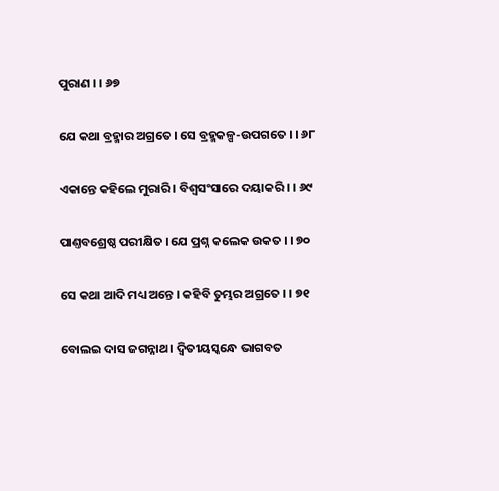ପୁରାଣ । । ୬୭

ଯେ କଥା ବ୍ରହ୍ମାର ଅଗ୍ରତେ । ସେ ବ୍ରହ୍ମକଳ୍ପ-ଉପଗତେ । । ୬୮

ଏକାନ୍ତେ କହିଲେ ମୁରାରି । ବିଶ୍ୱସଂସାରେ ଦୟାକରି । । ୬୯

ପାଣ୍ତବଶ୍ରେଷ୍ଠ ପରୀକ୍ଷିତ । ଯେ ପ୍ରଶ୍ନ କଲେକ ଉକତ । । ୭୦

ସେ କଥା ଆଦି ମଧ୍ୟ ଅନ୍ତେ । କହିବି ତୁମ୍ଭର ଅଗ୍ରତେ । । ୭୧

ବୋଲଇ ଦାସ ଜଗନ୍ନାଥ । ଦ୍ୱିତୀୟସ୍କନ୍ଧେ ଭାଗବତ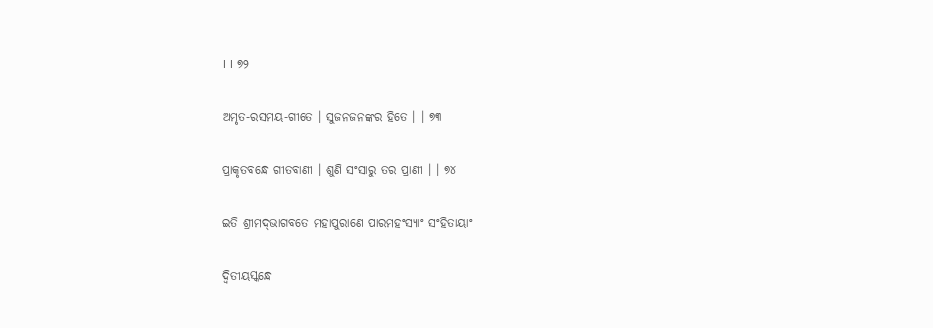। । ୭୨

ଅମୃତ-ରସମୟ-ଗୀତେ । ସୁଜନଜନଙ୍କର ହିତେ । । ୭୩

ପ୍ରାକୃତବନ୍ଧେ ଗୀତବାଣୀ । ଶୁଣି ସଂସାରୁ ତର ପ୍ରାଣୀ । । ୭୪

ଇତି ଶ୍ରୀମଦ୍‌ଭାଗବତେ ମହାପୁରାଣେ ପାରମହଂସ୍ୟାଂ ସଂହିତାୟାଂ

ଦ୍ୱିତୀୟସ୍କନ୍ଧେ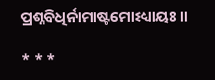ପ୍ରଶ୍ନବିଧିର୍ନାମାଷ୍ଟମୋଽଧ୍ୟାୟଃ ।।

* * *